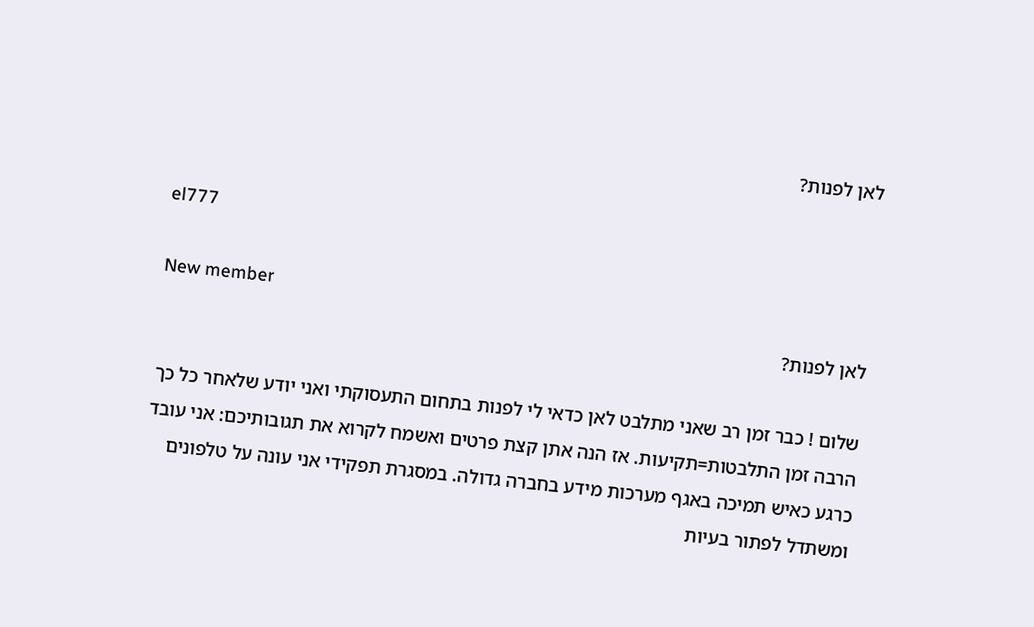לאן לפנות?

el777

New member
לאן לפנות?

שלום ! כבר זמן רב שאני מתלבט לאן כדאי לי לפנות בתחום התעסוקתי ואני יודע שלאחר כל כך הרבה זמן התלבטות=תקיעות. אז הנה אתן קצת פרטים ואשמח לקרוא את תגובותיכם: אני עובד כרגע כאיש תמיכה באגף מערכות מידע בחברה גדולה. במסגרת תפקידי אני עונה על טלפונים ומשתדל לפתור בעיות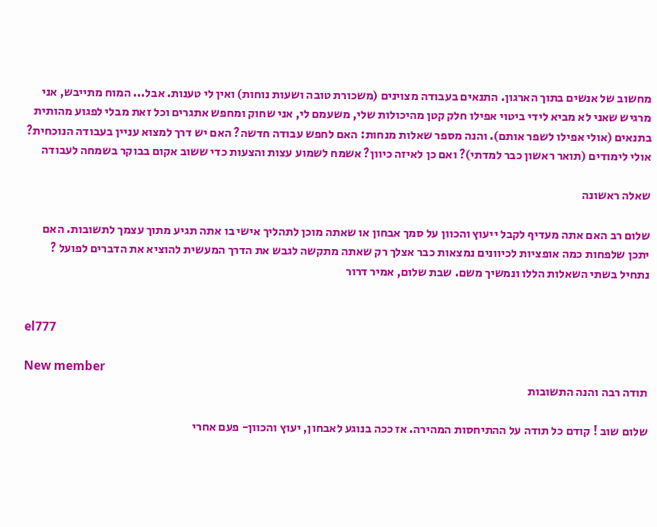מחשוב של אנשים בתוך הארגון. התנאים בעבודה מצוינים (משכורת טובה ושעות נוחות) ואין לי טענות. אבל... המוח מתייבש, אני מרגיש שאני לא מביא לידי ביטוי אפילו חלק קטן מהיכולות שלי, משעמם לי, אני שחוק ומחפש אתגרים וכל זאת מבלי לפגוע מהותית בתנאים (אולי אפילו לשפר אותם). והנה מספר שאלות מנחות: האם לחפש עבודה חדשה? האם יש דרך למצוא עניין בעבודה הנוכחית? אולי לימודים (תואר ראשון כבר למדתי)? ואם כן לאיזה כיוון? אשמח לשמוע עצות והצעות כדי ששוב אקום בבוקר בשמחה לעבודה

שאלה ראשונה

שלום רב האם אתה מעדיף לקבל ייעוץ והכוון על סמך אבחון או שאתה מוכן לתהליך אישי בו אתה תגיע מתוך עצמך לתשובות. האם יתכן שלפחות כמה אופציות לכיוונים נמצאות כבר אצלך רק שאתה מתקשה לגבש את הדרך המעשית להוציא את הדברים לפועל ? נתחיל בשתי השאלות הללו ונמשיך משם. שבת שלום, אמיר דרור


el777

New member
תודה רבה והנה התשובות

שלום שוב ! קודם כל תודה על ההתיחסות המהירה. אז ככה בנוגע לאבחון, יעוץ והכוון- פעם אחרי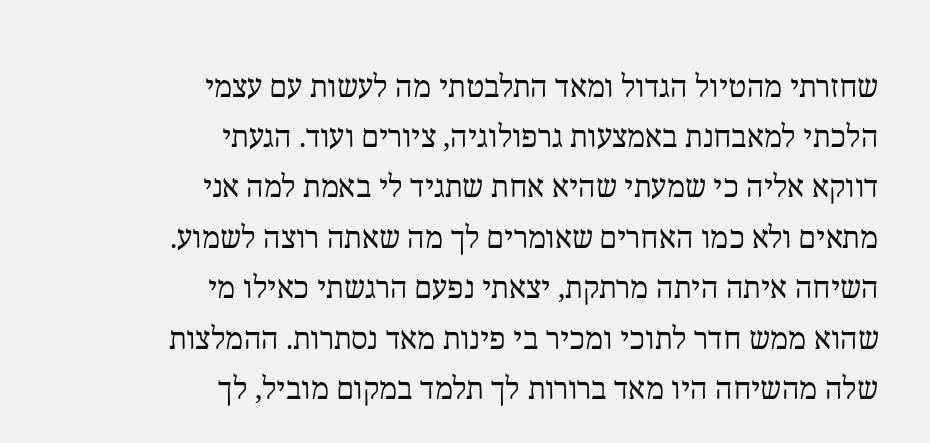שחזרתי מהטיול הגדול ומאד התלבטתי מה לעשות עם עצמי הלכתי למאבחנת באמצעות גרפולוגיה, ציורים ועוד. הגעתי דווקא אליה כי שמעתי שהיא אחת שתגיד לי באמת למה אני מתאים ולא כמו האחרים שאומרים לך מה שאתה רוצה לשמוע. השיחה איתה היתה מרתקת, יצאתי נפעם הרגשתי כאילו מי שהוא ממש חדר לתוכי ומכיר בי פינות מאד נסתרות. ההמלצות שלה מהשיחה היו מאד ברורות לך תלמד במקום מוביל, לך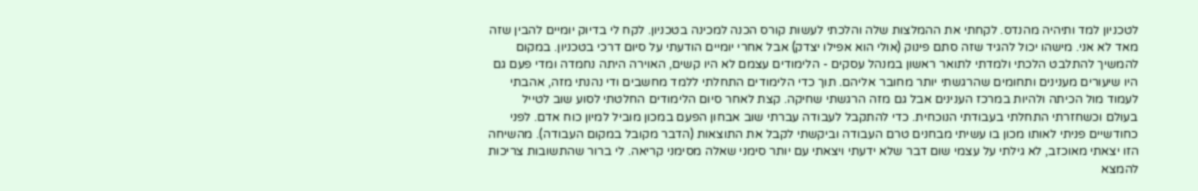לטכניון למד ותיהיה מהנדס. לקחתי את ההמלצות שלה והלכתי לעשות קורס הכנה למכינה בטכניון. לקח לי בדיוק יומיים להבין שזה מאד לא אני. מישהו יכול להגיד שזה סתם פינוק (אולי הוא אפילו יצדק) אבל אחרי יומיים הודעתי על סיום דרכי בטכניון. במקום להמשיך להתלבט הלכתי ולמדתי לתואר ראשון במנהל עסקים - הלימודים עצמם לא היו קשים, האוירה היתה נחמדה ומדי פעם גם היו שיעורים מענינים ותחומים שהרגשתי יותר מחובר אליהם. תוך כדי הלימודים התחלתי ללמד מחשבים ודי נהנתי מזה, אהבתי לעמוד מול הכיתה ולהיות במרכז הענינים אבל גם מזה הרגשתי שחיקה. קצת לאחר סיום הלימודים החלטתי לסוע שוב לטייל בעולם וכשחזרתי התחלתי בעבודתי הנוכחית. כדי להתקבל לעבודה עברתי שוב אבחון הפעם במכון מוביל למיון כוח אדם. לפני כחודשיים פניתי לאותו מכון בו עשיתי מבחנים טרם העבודה וביקשתי לקבל את התוצאות (הדבר מקובל במקום העבודה). מהשיחה הזו יצאתי מאוכזב, לא גילתי על עצמי שום דבר שלא ידעתי ויצאתי עם יותר סימני שאלה מסימני קריאה. לי ברור שהתשובות צריכות להמצא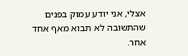אצלי, אני יודע עמוק בפנים שהתשובה לא תבוא מאף אחד אחר.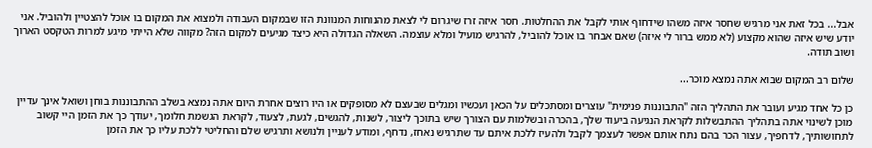אבל... בכל זאת אני מרגיש שחסר איזה משהו שידחוף אותי לקבל את ההחלטות. חסר איזה זרז שיגרום לי לצאת מהנוחות המנוונת הזו שבמקום העבודה ולמצוא את המקום בו אוכל להצטיין ולהוביל. אני יודע שיש איזה שהוא מקצוע (לא ממש ברור לי איזה) שאם אבחר בו אוכל להוביל, להרגיש מועיל ומלא עוצמה. השאלה הגדולה היא כיצד מגיעים למקום הזה? מקווה שלא הייתי מיגע למרות הטקסט הארוך ושוב תודה.

שלום רב המקום שבוא אתה נמצא מוכר...

כן כל אחד מגיע ועובר את התהליך הזה "התבוננות פנימית" עוצרים ומסתכלים על הכאן ועכשיו ומגלים שבעצם לא מסופקים או היו רוצים אחרת היום אתה נמצא בשלב ההתבוננות בוחן ושואל אינך עדיין מוכן לשינוי אתה בתהליך ההתבשלות לקראת הנגיעה ביעוד שלך, בהכרה ובשלמות עם הצורך שיש בתוכך ליצור, לשנות, להגשים, לגעת, לצעוד, לקראת הגשמת חלומך, יעודך כך את הזמן היי קשוב לתחושותיך, לדחפיך, עצור הכר בהם נתח אותם אפשר לעצמך לקבל ולהעיז ללכת איתם עד שתרגיש נאחז, נדחף, ומודע לעניין ולנושא ותרגיש שלם והחליטי ללכת עליו כך את הזמן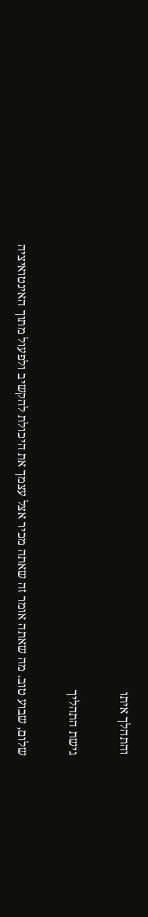והתהלך איתו

גישת התהליך

שלום, שבוע טוב. מה שאתה אומר זה שאתה מכיר אצל עצמך את היכולת להקשיב ולפעול מתוך האינטואיציה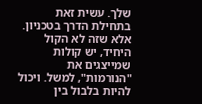שלך. עשית זאת בתחילת הדרך בטכניון. אלא שזה לא הקול היחיד, יש קולות שמייצגים את "הנורמות", למשל. ויכול להיות בלבול בין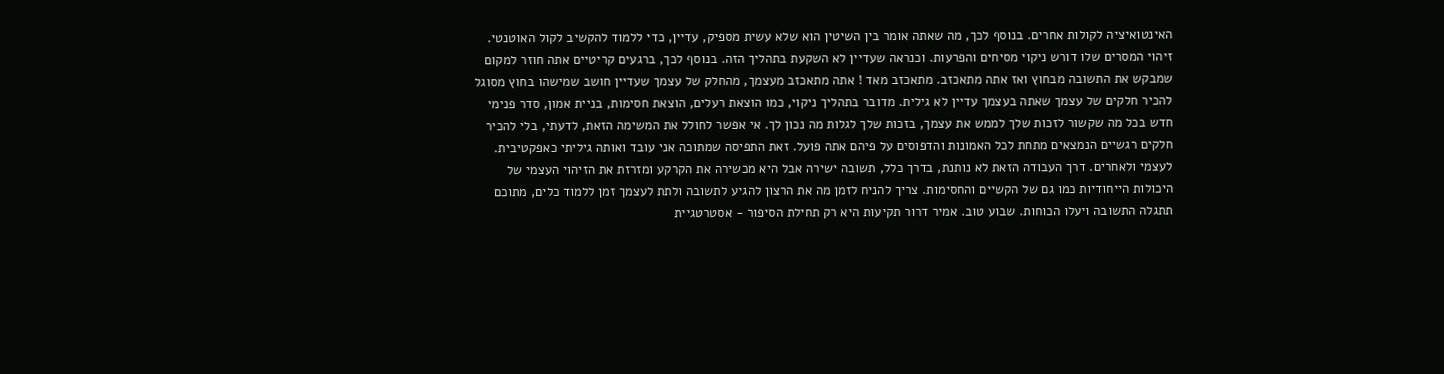האינטואיציה לקולות אחרים. בנוסף לכך, מה שאתה אומר בין השיטין הוא שלא עשית מספיק, עדיין, כדי ללמוד להקשיב לקול האוטנטי. זיהוי המסרים שלו דורש ניקוי מסיחים והפרעות. וכנראה שעדיין לא השקעת בתהליך הזה. בנוסף לכך, ברגעים קריטיים אתה חוזר למקום שמבקש את התשובה מבחוץ ואז אתה מתאכזב. מתאכזב מאד ! אתה מתאכזב מעצמך, מהחלק של עצמך שעדיין חושב שמישהו בחוץ מסוגל להכיר חלקים של עצמך שאתה בעצמך עדיין לא גילית. מדובר בתהליך ניקוי, כמו הוצאת רעלים, הוצאת חסימות, בניית אמון, סדר פנימי חדש בכל מה שקשור לזכות שלך לממש את עצמך, בזכות שלך לגלות מה נכון לך. אי אפשר לחולל את המשימה הזאת, לדעתי, בלי להכיר חלקים רגשיים הנמצאים מתחת לכל האמונות והדפוסים על פיהם אתה פועל. זאת התפיסה שמתוכה אני עובד ואותה גיליתי כאפקטיבית. לעצמי ולאחרים. דרך העבודה הזאת לא נותנת, בדרך כלל, תשובה ישירה אבל היא מכשירה את הקרקע ומזרזת את הזיהוי העצמי של היכולות הייחודיות כמו גם של הקשיים והחסימות. צריך להניח לזמן מה את הרצון להגיע לתשובה ולתת לעצמך זמן ללמוד כלים, מתוכם תתגלה התשובה ויעלו הכוחות. שבוע טוב. אמיר דרור תקיעות היא רק תחילת הסיפור - אסטרטגיית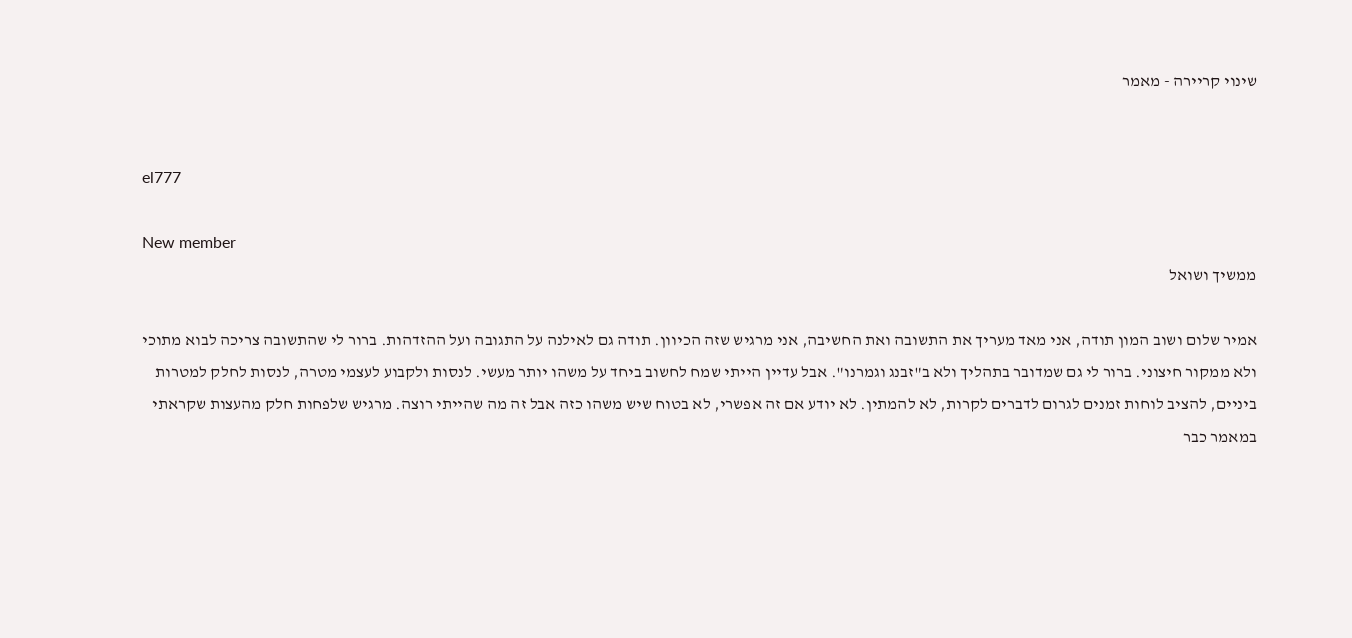שינוי קריירה - מאמר


el777

New member
ממשיך ושואל

אמיר שלום ושוב המון תודה, אני מאד מעריך את התשובה ואת החשיבה, אני מרגיש שזה הכיוון. תודה גם לאילנה על התגובה ועל ההזדהות. ברור לי שהתשובה צריכה לבוא מתוכי ולא ממקור חיצוני. ברור לי גם שמדובר בתהליך ולא ב"זבנג וגמרנו". אבל עדיין הייתי שמח לחשוב ביחד על משהו יותר מעשי. לנסות ולקבוע לעצמי מטרה, לנסות לחלק למטרות ביניים, להציב לוחות זמנים לגרום לדברים לקרות, לא להמתין. לא יודע אם זה אפשרי, לא בטוח שיש משהו כזה אבל זה מה שהייתי רוצה. מרגיש שלפחות חלק מהעצות שקראתי במאמר כבר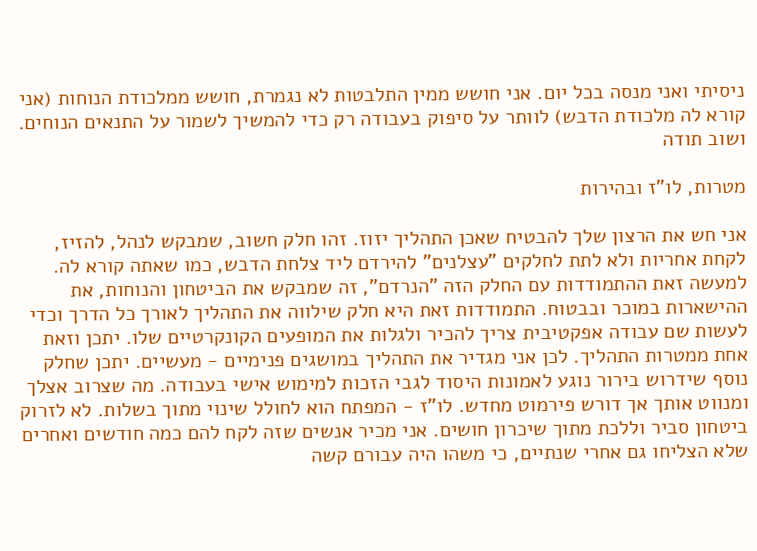ניסיתי ואני מנסה בכל יום. אני חושש ממין התלבטות לא נגמרת, חושש ממלכודת הנוחות (אני קורא לה מלכודת הדבש) לוותר על סיפוק בעבודה רק כדי להמשיך לשמור על התנאים הנוחים. ושוב תודה

מטרות, לו"ז ובהירות

אני חש את הרצון שלך להבטיח שאכן התהליך יזוז. זהו חלק חשוב, שמבקש לנהל, להזיז, לקחת אחריות ולא לתת לחלקים "עצלנים" להירדם ליד צלחת הדבש, כמו שאתה קורא לה. למעשה זאת ההתמודדות עם החלק הזה "הנרדם", זה שמבקש את הביטחון והנוחות, את ההישארות במוכר ובבטוח. התמודדות זאת היא חלק שילווה את התהליך לאורך כל הדרך וכדי לעשות שם עבודה אפקטיבית צריך להכיר ולגלות את המופעים הקונקרטיים שלו. יתכן וזאת אחת ממטרות התהליך. לכן אני מגדיר את התהליך במושגים פנימיים - מעשיים. יתכן שחלק נוסף שידרוש בירור נוגע לאמונות היסוד לגבי הזכות למימוש אישי בעבודה. מה שצרוב אצלך ומנווט אותך אך דורש פירמוט מחדש. לו"ז - המפתח הוא לחולל שינוי מתוך בשלות. לא לזרוק ביטחון סביר וללכת מתוך שיכרון חושים. אני מכיר אנשים שזה לקח להם כמה חודשים ואחרים שלא הצליחו גם אחרי שנתיים, כי משהו היה עבורם קשה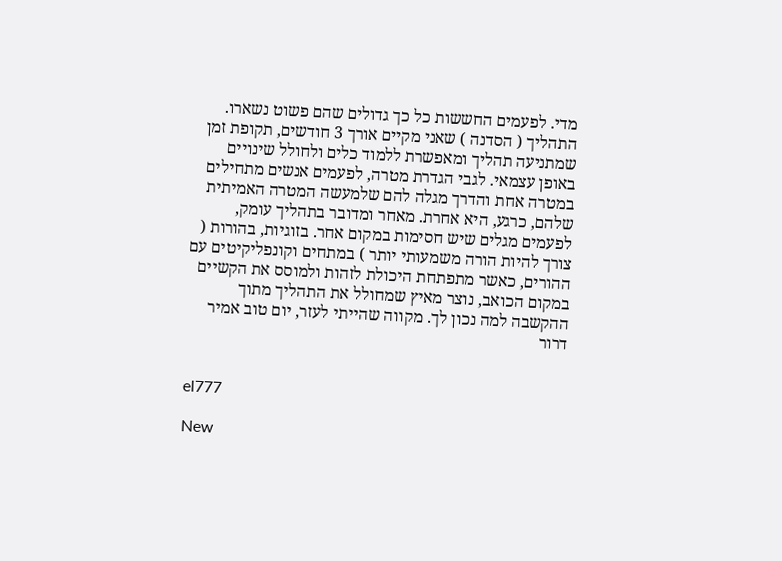מדי. לפעמים החששות כל כך גדולים שהם פשוט נשארו. התהליך ( הסדנה ) שאני מקיים אורך 3 חודשים, תקופת זמן שמתניעה תהליך ומאפשרת ללמוד כלים ולחולל שינויים באופן עצמאי. לגבי הגדרת מטרה, לפעמים אנשים מתחילים במטרה אחת והדרך מגלה להם שלמעשה המטרה האמיתית שלהם, כרגע, היא אחרת. מאחר ומדובר בתהליך עומק, לפעמים מגלים שיש חסימות במקום אחר. בזוגיות, בהורות ( צורך להיות הורה משמעותי יותר ) במתחים וקונפליקיטים עם ההורים, כאשר מתפתחת היכולת לזהות ולמוסס את הקשיים במקום הכואב, נוצר מאיץ שמחולל את התהליך מתוך ההקשבה למה נכון לך. מקווה שהייתי לעזר, יום טוב אמיר דרור


el777

New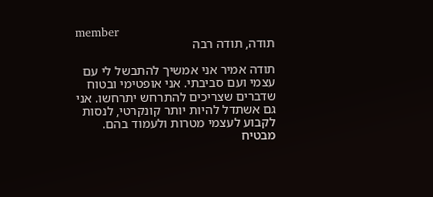member
תודה, תודה רבה

תודה אמיר אני אמשיך להתבשל לי עם עצמי ועם סביבתי. אני אופטימי ובטוח שדברים שצריכים להתרחש יתרחשו. אני גם אשתדל להיות יותר קונקרטי, לנסות לקבוע לעצמי מטרות ולעמוד בהם. מבטיח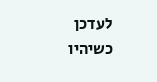לעדכן כשיהיו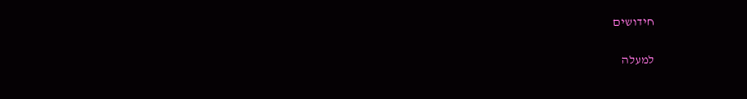חידושים

למעלה